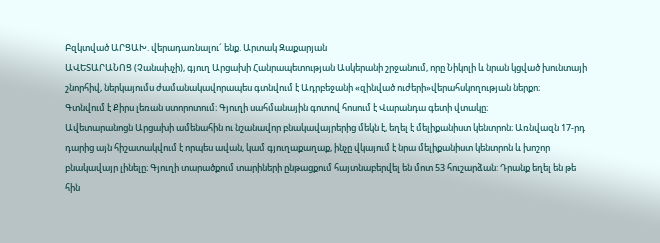Բզկտված ԱՐՑԱԽ. վերադառնալու´ ենք. Արտակ Զաքարյան
ԱՎԵՏԱՐԱՆՈՑ (Չանախչի), գյուղ Արցախի Հանրապետության Ասկերանի շրջանում, որը Նիկոլի և նրան կցված խունտայի շնորհիվ, ներկայումս ժամանակավորապես գտնվում է Ադրբեջանի «զինված ուժերի»վերահսկողության ներքո։
Գտնվում է Քիրս լեռան ստորոտում։ Գյուղի սահմանային գոտով հոսում է Վարանդա գետի վտակը։
Ավետարանոցն Արցախի ամենահին ու նշանավոր բնակավայրերից մեկն է, եղել է մելիքանիստ կենտրոն։ Առնվազն 17-րդ դարից այն հիշատակվում է որպես ավան, կամ գյուղաքաղաք, ինչը վկայում է նրա մելիքանիստ կենտրոն և խոշոր բնակավայր լինելը։ Գյուղի տարածքում տարիների ընթացքում հայտնաբերվել են մոտ 53 հուշարձան: Դրանք եղել են թե հին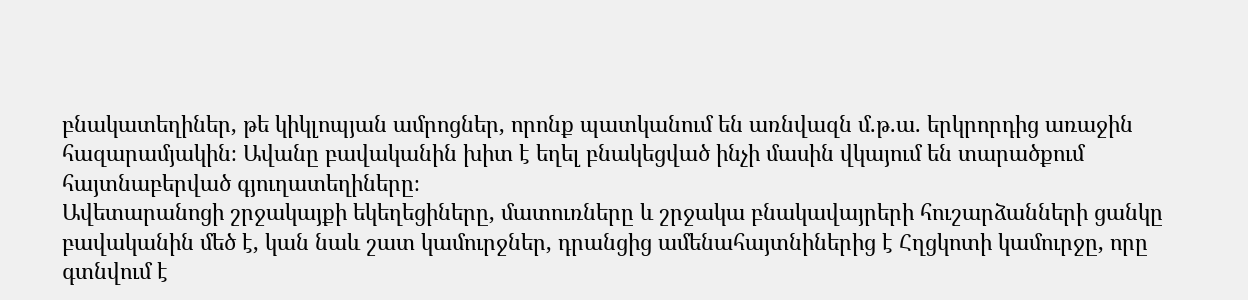բնակատեղիներ, թե կիկլոպյան ամրոցներ, որոնք պատկանում են առնվազն մ.թ.ա. երկրորդից առաջին հազարամյակին։ Ավանը բավականին խիտ է եղել բնակեցված ինչի մասին վկայում են տարածքում հայտնաբերված գյուղատեղիները։
Ավետարանոցի շրջակայքի եկեղեցիները, մատուռները և շրջակա բնակավայրերի հուշարձանների ցանկը բավականին մեծ է, կան նաև շատ կամուրջներ, դրանցից ամենահայտնիներից է Հղցկոտի կամուրջը, որը գտնվում է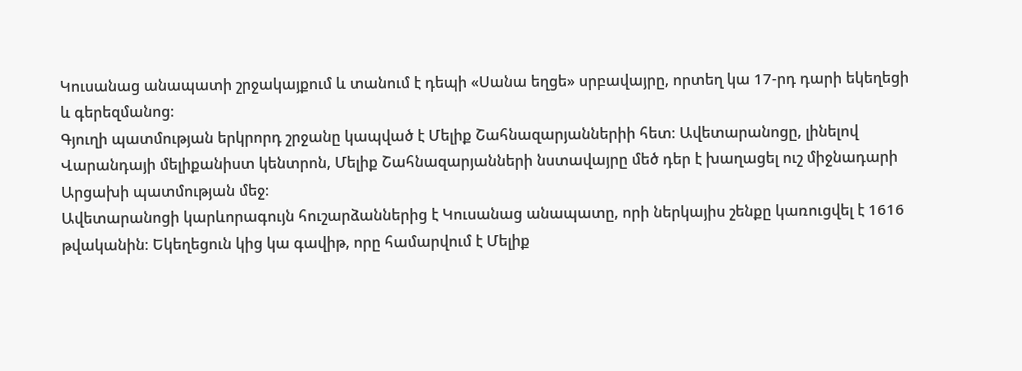Կուսանաց անապատի շրջակայքում և տանում է դեպի «Սանա եղցե» սրբավայրը, որտեղ կա 17-րդ դարի եկեղեցի և գերեզմանոց։
Գյուղի պատմության երկրորդ շրջանը կապված է Մելիք Շահնազարյաններիի հետ։ Ավետարանոցը, լինելով Վարանդայի մելիքանիստ կենտրոն, Մելիք Շահնազարյանների նստավայրը մեծ դեր է խաղացել ուշ միջնադարի Արցախի պատմության մեջ։
Ավետարանոցի կարևորագույն հուշարձաններից է Կուսանաց անապատը, որի ներկայիս շենքը կառուցվել է 1616 թվականին։ Եկեղեցուն կից կա գավիթ, որը համարվում է Մելիք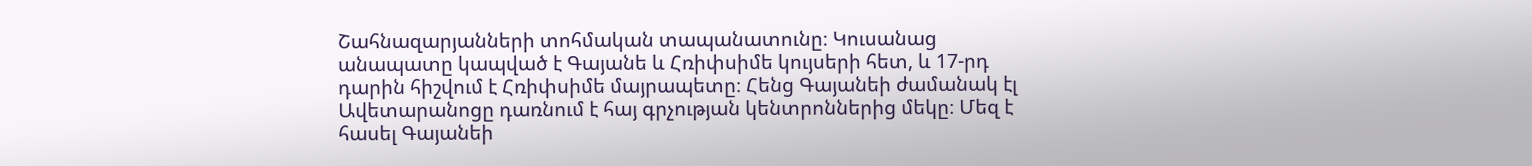Շահնազարյանների տոհմական տապանատունը։ Կուսանաց անապատը կապված է Գայանե և Հռիփսիմե կույսերի հետ, և 17-րդ դարին հիշվում է Հռիփսիմե մայրապետը։ Հենց Գայանեի ժամանակ էլ Ավետարանոցը դառնում է հայ գրչության կենտրոններից մեկը։ Մեզ է հասել Գայանեի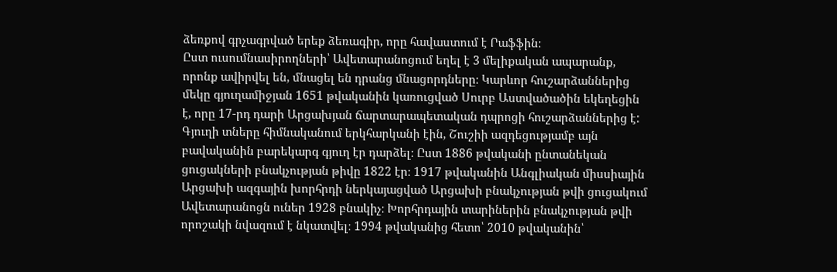ձեռքով գրչագրված երեք ձեռագիր, որը հավաստում է Րաֆֆին։
Ըստ ուսումնասիրողների՝ Ավետարանոցում եղել է 3 մելիքական ապարանք, որոնք ավիրվել են, մնացել են դրանց մնացորդները։ Կարևոր հուշարձաններից մեկը գյուղամիջյան 1651 թվականին կառուցված Սուրբ Աստվածածին եկեղեցին է, որը 17-րդ դարի Արցախյան ճարտարապետական դպրոցի հուշարձաններից է:
Գյուղի տները հիմնականում երկհարկանի էին, Շուշիի ազդեցությամբ այն բավականին բարեկարգ գյուղ էր դարձել։ Ըստ 1886 թվականի ընտանեկան ցուցակների բնակչության թիվը 1822 էր։ 1917 թվականին Անգլիական միսսիային Արցախի ազգային խորհրդի ներկայացված Արցախի բնակչության թվի ցուցակում Ավետարանոցն ուներ 1928 բնակիչ։ Խորհրդային տարիներին բնակչության թվի որոշակի նվազում է նկատվել։ 1994 թվականից հետո՝ 2010 թվականին՝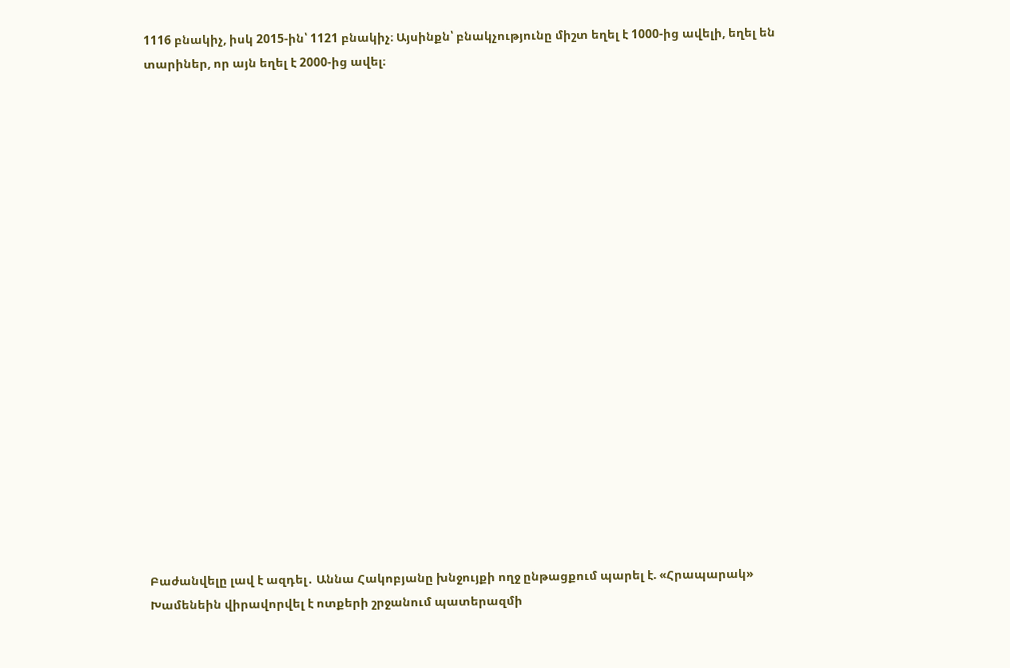1116 բնակիչ, իսկ 2015-ին՝ 1121 բնակիչ։ Այսինքն՝ բնակչությունը միշտ եղել է 1000-ից ավելի, եղել են տարիներ, որ այն եղել է 2000-ից ավել։




















Բաժանվելը լավ է ազդել․ Աննա Հակոբյանը խնջույքի ողջ ընթացքում պարել է. «Հրապարակ»
Խամենեին վիրավորվել է ոտքերի շրջանում պատերազմի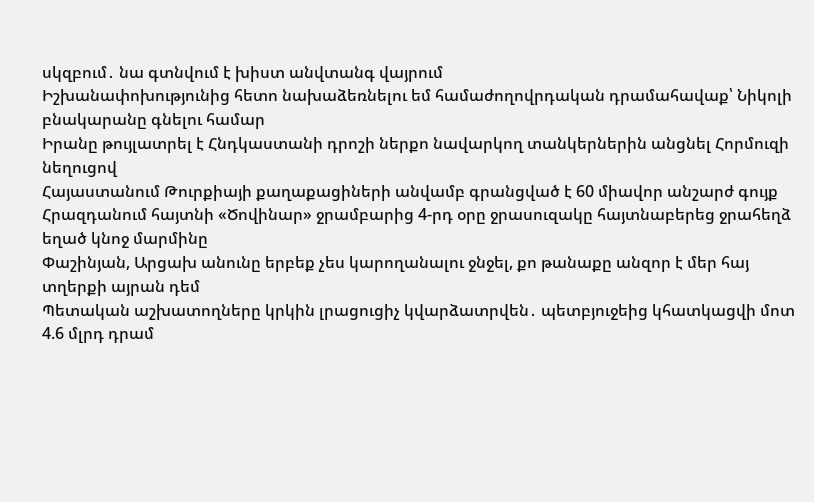սկզբում․ նա գտնվում է խիստ անվտանգ վայրում
Իշխանափոխությունից հետո նախաձեռնելու եմ համաժողովրդական դրամահավաք՝ Նիկոլի բնակարանը գնելու համար
Իրանը թույլատրել է Հնդկաստանի դրոշի ներքո նավարկող տանկերներին անցնել Հորմուզի նեղուցով
Հայաստանում Թուրքիայի քաղաքացիների անվամբ գրանցված է 60 միավոր անշարժ գույք
Հրազդանում հայտնի «Ծովինար» ջրամբարից 4-րդ օրը ջրասուզակը հայտնաբերեց ջրահեղձ եղած կնոջ մարմինը
Փաշինյան, Արցախ անունը երբեք չես կարողանալու ջնջել, քո թանաքը անզոր է մեր հայ տղերքի այրան դեմ
Պետական աշխատողները կրկին լրացուցիչ կվարձատրվեն․ պետբյուջեից կհատկացվի մոտ 4.6 մլրդ դրամ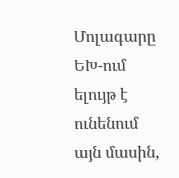Մոլագարը ԵԽ-ում ելույթ է ունենում այն մասին,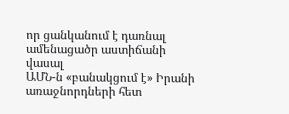որ ցանկանում է դառնալ ամենացածր աստիճանի վասալ
ԱՄՆ-ն «բանակցում է» Իրանի առաջնորդների հետ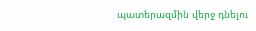պատերազմին վերջ դնելու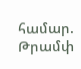համար. Թրամփ